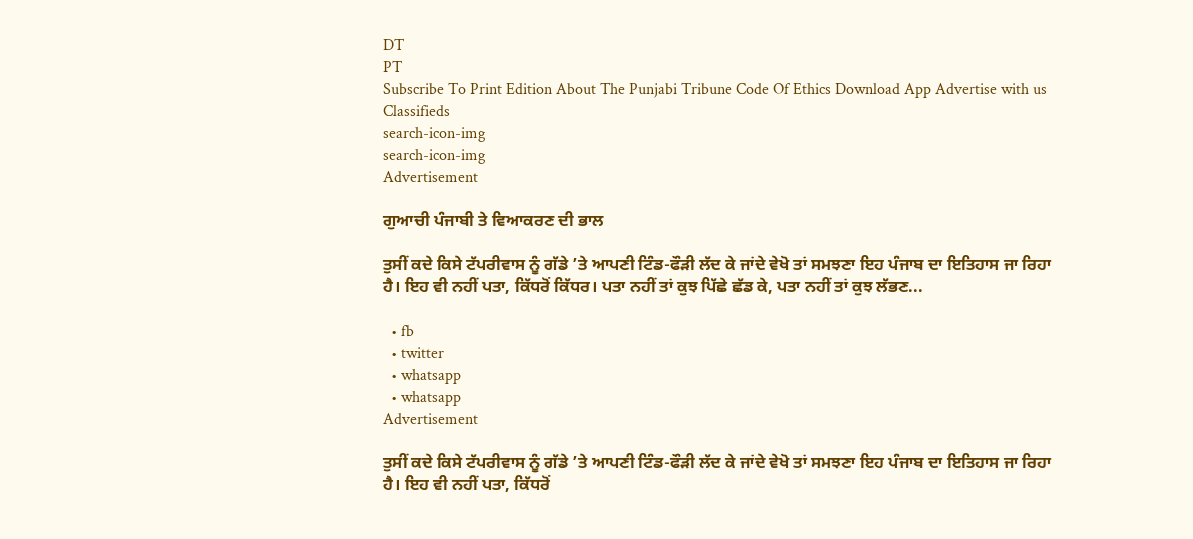DT
PT
Subscribe To Print Edition About The Punjabi Tribune Code Of Ethics Download App Advertise with us Classifieds
search-icon-img
search-icon-img
Advertisement

ਗੁਆਚੀ ਪੰਜਾਬੀ ਤੇ ਵਿਆਕਰਣ ਦੀ ਭਾਲ

ਤੁਸੀਂ ਕਦੇ ਕਿਸੇ ਟੱਪਰੀਵਾਸ ਨੂੰ ਗੱਡੇ ’ਤੇ ਆਪਣੀ ਟਿੰਡ-ਫੌੜੀ ਲੱਦ ਕੇ ਜਾਂਦੇ ਵੇਖੋ ਤਾਂ ਸਮਝਣਾ ਇਹ ਪੰਜਾਬ ਦਾ ਇਤਿਹਾਸ ਜਾ ਰਿਹਾ ਹੈ। ਇਹ ਵੀ ਨਹੀਂ ਪਤਾ, ਕਿੱਧਰੋਂ ਕਿੱਧਰ। ਪਤਾ ਨਹੀਂ ਤਾਂ ਕੁਝ ਪਿੱਛੇ ਛੱਡ ਕੇ, ਪਤਾ ਨਹੀਂ ਤਾਂ ਕੁਝ ਲੱਭਣ...

  • fb
  • twitter
  • whatsapp
  • whatsapp
Advertisement

ਤੁਸੀਂ ਕਦੇ ਕਿਸੇ ਟੱਪਰੀਵਾਸ ਨੂੰ ਗੱਡੇ ’ਤੇ ਆਪਣੀ ਟਿੰਡ-ਫੌੜੀ ਲੱਦ ਕੇ ਜਾਂਦੇ ਵੇਖੋ ਤਾਂ ਸਮਝਣਾ ਇਹ ਪੰਜਾਬ ਦਾ ਇਤਿਹਾਸ ਜਾ ਰਿਹਾ ਹੈ। ਇਹ ਵੀ ਨਹੀਂ ਪਤਾ, ਕਿੱਧਰੋਂ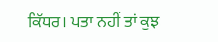ਕਿੱਧਰ। ਪਤਾ ਨਹੀਂ ਤਾਂ ਕੁਝ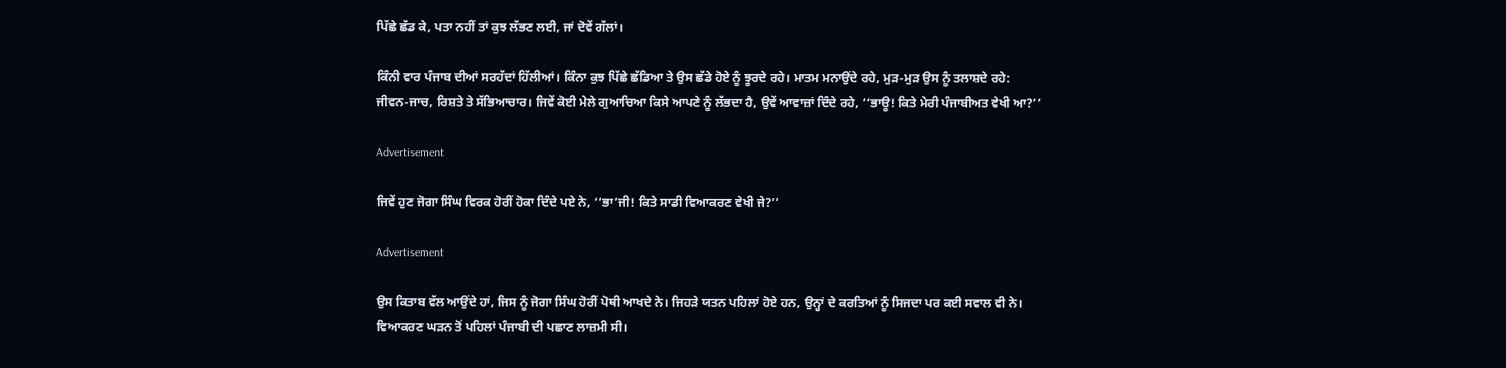ਪਿੱਛੇ ਛੱਡ ਕੇ, ਪਤਾ ਨਹੀਂ ਤਾਂ ਕੁਝ ਲੱਭਣ ਲਈ, ਜਾਂ ਦੋਵੇਂ ਗੱਲਾਂ।

ਕਿੰਨੀ ਵਾਰ ਪੰਜਾਬ ਦੀਆਂ ਸਰਹੱਦਾਂ ਹਿੱਲੀਆਂ। ਕਿੰਨਾ ਕੁਝ ਪਿੱਛੇ ਛੱਡਿਆ ਤੇ ਉਸ ਛੱਡੇ ਹੋਏ ਨੂੰ ਝੂਰਦੇ ਰਹੇ। ਮਾਤਮ ਮਨਾਉਂਦੇ ਰਹੇ, ਮੁੜ-ਮੁੜ ਉਸ ਨੂੰ ਤਲਾਸ਼ਦੇ ਰਹੇ: ਜੀਵਨ-ਜਾਚ, ਰਿਸ਼ਤੇ ਤੇ ਸੱਭਿਆਚਾਰ। ਜਿਵੇਂ ਕੋਈ ਮੇਲੇ ਗੁਆਚਿਆ ਕਿਸੇ ਆਪਣੇ ਨੂੰ ਲੱਭਦਾ ਹੈ, ਉਵੇਂ ਆਵਾਜ਼ਾਂ ਦਿੰਦੇ ਰਹੇ, ‘‘ਭਾਊ! ਕਿਤੇ ਮੇਰੀ ਪੰਜਾਬੀਅਤ ਵੇਖੀ ਆ?’’

Advertisement

ਜਿਵੇਂ ਹੁਣ ਜੋਗਾ ਸਿੰਘ ਵਿਰਕ ਹੋਰੀਂ ਹੋਕਾ ਦਿੰਦੇ ਪਏ ਨੇ, ‘‘ਭਾ’ਜੀ! ਕਿਤੇ ਸਾਡੀ ਵਿਆਕਰਣ ਵੇਖੀ ਜੇ?’’

Advertisement

ਉਸ ਕਿਤਾਬ ਵੱਲ ਆਉਂਦੇ ਹਾਂ, ਜਿਸ ਨੂੰ ਜੋਗਾ ਸਿੰਘ ਹੋਰੀਂ ਪੋਥੀ ਆਖਦੇ ਨੇ। ਜਿਹੜੇ ਯਤਨ ਪਹਿਲਾਂ ਹੋਏ ਹਨ, ਉਨ੍ਹਾਂ ਦੇ ਕਰਤਿਆਂ ਨੂੰ ਸਿਜਦਾ ਪਰ ਕਈ ਸਵਾਲ ਵੀ ਨੇ। ਵਿਆਕਰਣ ਘੜਨ ਤੋਂ ਪਹਿਲਾਂ ਪੰਜਾਬੀ ਦੀ ਪਛਾਣ ਲਾਜ਼ਮੀ ਸੀ।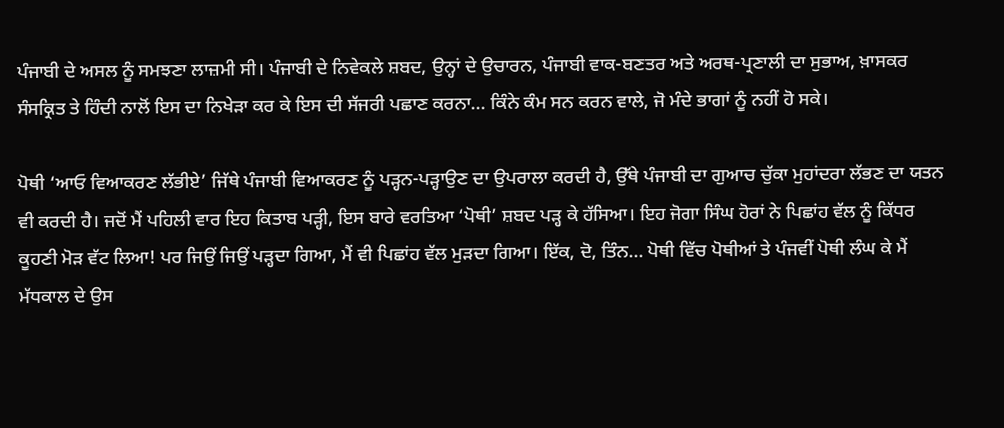ਪੰਜਾਬੀ ਦੇ ਅਸਲ ਨੂੰ ਸਮਝਣਾ ਲਾਜ਼ਮੀ ਸੀ। ਪੰਜਾਬੀ ਦੇ ਨਿਵੇਕਲੇ ਸ਼ਬਦ, ਉਨ੍ਹਾਂ ਦੇ ਉਚਾਰਨ, ਪੰਜਾਬੀ ਵਾਕ-ਬਣਤਰ ਅਤੇ ਅਰਥ-ਪ੍ਰਣਾਲੀ ਦਾ ਸੁਭਾਅ, ਖ਼ਾਸਕਰ ਸੰਸਕ੍ਰਿਤ ਤੇ ਹਿੰਦੀ ਨਾਲੋਂ ਇਸ ਦਾ ਨਿਖੇੜਾ ਕਰ ਕੇ ਇਸ ਦੀ ਸੱਜਰੀ ਪਛਾਣ ਕਰਨਾ... ਕਿੰਨੇ ਕੰਮ ਸਨ ਕਰਨ ਵਾਲੇ, ਜੋ ਮੰਦੇ ਭਾਗਾਂ ਨੂੰ ਨਹੀਂ ਹੋ ਸਕੇ।

ਪੋਥੀ ‘ਆਓ ਵਿਆਕਰਣ ਲੱਭੀਏ’ ਜਿੱਥੇ ਪੰਜਾਬੀ ਵਿਆਕਰਣ ਨੂੰ ਪੜ੍ਹਨ-ਪੜ੍ਹਾਉਣ ਦਾ ਉਪਰਾਲਾ ਕਰਦੀ ਹੈ, ਉੱਥੇ ਪੰਜਾਬੀ ਦਾ ਗੁਆਚ ਚੁੱਕਾ ਮੁਹਾਂਦਰਾ ਲੱਭਣ ਦਾ ਯਤਨ ਵੀ ਕਰਦੀ ਹੈ। ਜਦੋਂ ਮੈਂ ਪਹਿਲੀ ਵਾਰ ਇਹ ਕਿਤਾਬ ਪੜ੍ਹੀ, ਇਸ ਬਾਰੇ ਵਰਤਿਆ ‘ਪੋਥੀ’ ਸ਼ਬਦ ਪੜ੍ਹ ਕੇ ਹੱਸਿਆ। ਇਹ ਜੋਗਾ ਸਿੰਘ ਹੋਰਾਂ ਨੇ ਪਿਛਾਂਹ ਵੱਲ ਨੂੰ ਕਿੱਧਰ ਕੂਹਣੀ ਮੋੜ ਵੱਟ ਲਿਆ! ਪਰ ਜਿਉਂ ਜਿਉਂ ਪੜ੍ਹਦਾ ਗਿਆ, ਮੈਂ ਵੀ ਪਿਛਾਂਹ ਵੱਲ ਮੁੜਦਾ ਗਿਆ। ਇੱਕ, ਦੋ, ਤਿੰਨ... ਪੋਥੀ ਵਿੱਚ ਪੋਥੀਆਂ ਤੇ ਪੰਜਵੀਂ ਪੋਥੀ ਲੰਘ ਕੇ ਮੈਂ ਮੱਧਕਾਲ ਦੇ ਉਸ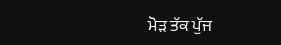ਮੋੜ ਤੱਕ ਪੁੱਜ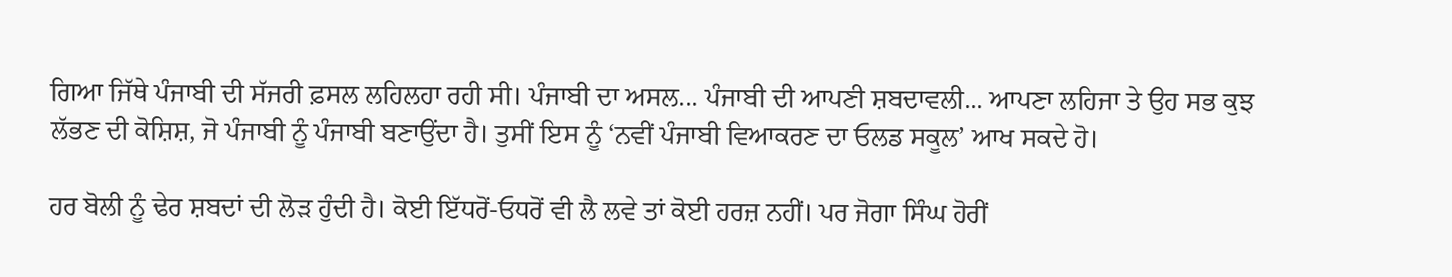ਗਿਆ ਜਿੱਥੇ ਪੰਜਾਬੀ ਦੀ ਸੱਜਰੀ ਫ਼ਸਲ ਲਹਿਲਹਾ ਰਹੀ ਸੀ। ਪੰਜਾਬੀ ਦਾ ਅਸਲ... ਪੰਜਾਬੀ ਦੀ ਆਪਣੀ ਸ਼ਬਦਾਵਲੀ... ਆਪਣਾ ਲਹਿਜਾ ਤੇ ਉਹ ਸਭ ਕੁਝ ਲੱਭਣ ਦੀ ਕੋਸ਼ਿਸ਼, ਜੋ ਪੰਜਾਬੀ ਨੂੰ ਪੰਜਾਬੀ ਬਣਾਉਂਦਾ ਹੈ। ਤੁਸੀਂ ਇਸ ਨੂੰ ‘ਨਵੀਂ ਪੰਜਾਬੀ ਵਿਆਕਰਣ ਦਾ ਓਲਡ ਸਕੂਲ’ ਆਖ ਸਕਦੇ ਹੋ।

ਹਰ ਬੋਲੀ ਨੂੰ ਢੇਰ ਸ਼ਬਦਾਂ ਦੀ ਲੋੜ ਹੁੰਦੀ ਹੈ। ਕੋਈ ਇੱਧਰੋਂ-ਓਧਰੋਂ ਵੀ ਲੈ ਲਵੇ ਤਾਂ ਕੋਈ ਹਰਜ਼ ਨਹੀਂ। ਪਰ ਜੋਗਾ ਸਿੰਘ ਹੋਰੀਂ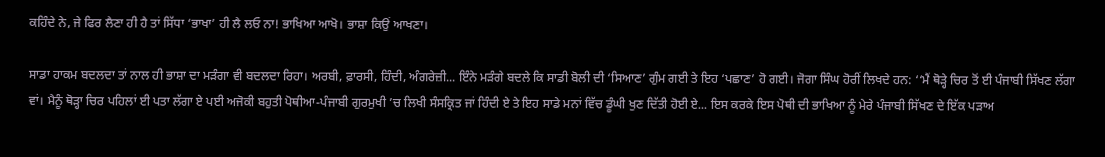ਕਹਿੰਦੇ ਨੇ, ਜੇ ਫਿਰ ਲੈਣਾ ਹੀ ਹੈ ਤਾਂ ਸਿੱਧਾ ‘ਭਾਖਾ’ ਹੀ ਲੈ ਲਓ ਨਾ! ਭਾਖਿਆ ਆਖੋ। ਭਾਸ਼ਾ ਕਿਉਂ ਆਖਣਾ।

ਸਾਡਾ ਹਾਕਮ ਬਦਲਦਾ ਤਾਂ ਨਾਲ ਹੀ ਭਾਸ਼ਾ ਦਾ ਮੜੰਗਾ ਵੀ ਬਦਲਦਾ ਰਿਹਾ। ਅਰਬੀ, ਫ਼ਾਰਸੀ, ਹਿੰਦੀ, ਅੰਗਰੇਜ਼ੀ... ਇੰਨੇ ਮੜੰਗੇ ਬਦਲੇ ਕਿ ਸਾਡੀ ਬੋਲੀ ਦੀ ‘ਸਿਆਣ’ ਗੁੰਮ ਗਈ ਤੇ ਇਹ ‘ਪਛਾਣ’ ਹੋ ਗਈ। ਜੋਗਾ ਸਿੰਘ ਹੋਰੀਂ ਲਿਖਦੇ ਹਨ: ‘‘ਮੈਂ ਥੋੜ੍ਹੇ ਚਿਰ ਤੋਂ ਈ ਪੰਜਾਬੀ ਸਿੱਖਣ ਲੱਗਾ ਵਾਂ। ਮੈਨੂੰ ਥੋੜ੍ਹਾ ਚਿਰ ਪਹਿਲਾਂ ਈ ਪਤਾ ਲੱਗਾ ਏ ਪਈ ਅਜੋਕੀ ਬਹੁਤੀ ਪੋਥੀਆ-ਪੰਜਾਬੀ ਗੁਰਮੁਖੀ ’ਚ ਲਿਖੀ ਸੰਸਕ੍ਰਿਤ ਜਾਂ ਹਿੰਦੀ ਏ ਤੇ ਇਹ ਸਾਡੇ ਮਨਾਂ ਵਿੱਚ ਡੂੰਘੀ ਖੁਣ ਦਿੱਤੀ ਹੋਈ ਏ... ਇਸ ਕਰਕੇ ਇਸ ਪੋਥੀ ਦੀ ਭਾਖਿਆ ਨੂੰ ਮੇਰੇ ਪੰਜਾਬੀ ਸਿੱਖਣ ਦੇ ਇੱਕ ਪੜਾਅ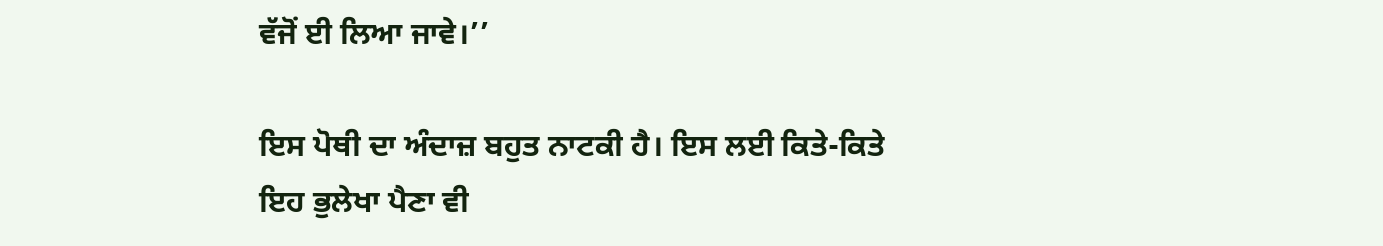ਵੱਜੋਂ ਈ ਲਿਆ ਜਾਵੇ।’’

ਇਸ ਪੋਥੀ ਦਾ ਅੰਦਾਜ਼ ਬਹੁਤ ਨਾਟਕੀ ਹੈ। ਇਸ ਲਈ ਕਿਤੇ-ਕਿਤੇ ਇਹ ਭੁਲੇਖਾ ਪੈਣਾ ਵੀ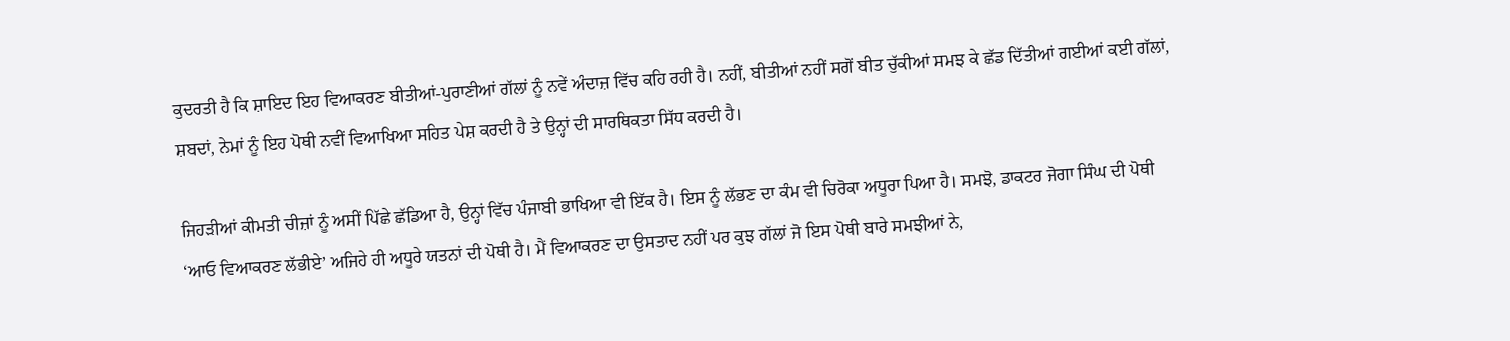ਕੁਦਰਤੀ ਹੈ ਕਿ ਸ਼ਾਇਦ ਇਹ ਵਿਆਕਰਣ ਬੀਤੀਆਂ-ਪੁਰਾਣੀਆਂ ਗੱਲਾਂ ਨੂੰ ਨਵੇਂ ਅੰਦਾਜ਼ ਵਿੱਚ ਕਹਿ ਰਹੀ ਹੈ। ਨਹੀਂ, ਬੀਤੀਆਂ ਨਹੀਂ ਸਗੋਂ ਬੀਤ ਚੁੱਕੀਆਂ ਸਮਝ ਕੇ ਛੱਡ ਦਿੱਤੀਆਂ ਗਈਆਂ ਕਈ ਗੱਲਾਂ, ਸ਼ਬਦਾਂ, ਨੇਮਾਂ ਨੂੰ ਇਹ ਪੋਥੀ ਨਵੀਂ ਵਿਆਖਿਆ ਸਹਿਤ ਪੇਸ਼ ਕਰਦੀ ਹੈ ਤੇ ਉਨ੍ਹਾਂ ਦੀ ਸਾਰਥਿਕਤਾ ਸਿੱਧ ਕਰਦੀ ਹੈ।

ਜਿਹੜੀਆਂ ਕੀਮਤੀ ਚੀਜ਼ਾਂ ਨੂੰ ਅਸੀਂ ਪਿੱਛੇ ਛੱਡਿਆ ਹੈ, ਉਨ੍ਹਾਂ ਵਿੱਚ ਪੰਜਾਬੀ ਭਾਖਿਆ ਵੀ ਇੱਕ ਹੈ। ਇਸ ਨੂੰ ਲੱਭਣ ਦਾ ਕੰਮ ਵੀ ਚਿਰੋਕਾ ਅਧੂਰਾ ਪਿਆ ਹੈ। ਸਮਝੋ, ਡਾਕਟਰ ਜੋਗਾ ਸਿੰਘ ਦੀ ਪੋਥੀ ‘ਆਓ ਵਿਆਕਰਣ ਲੱਭੀਏ’ ਅਜਿਹੇ ਹੀ ਅਧੂਰੇ ਯਤਨਾਂ ਦੀ ਪੋਥੀ ਹੈ। ਮੈਂ ਵਿਆਕਰਣ ਦਾ ਉਸਤਾਦ ਨਹੀਂ ਪਰ ਕੁਝ ਗੱਲਾਂ ਜੋ ਇਸ ਪੋਥੀ ਬਾਰੇ ਸਮਝੀਆਂ ਨੇ,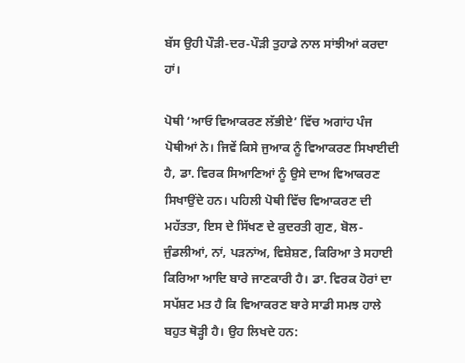ਬੱਸ ਉਹੀ ਪੌੜੀ-ਦਰ-ਪੌੜੀ ਤੁਹਾਡੇ ਨਾਲ ਸਾਂਝੀਆਂ ਕਰਦਾ ਹਾਂ।

ਪੋਥੀ ‘ਆਓ ਵਿਆਕਰਣ ਲੱਭੀਏ’ ਵਿੱਚ ਅਗਾਂਹ ਪੰਜ ਪੋਥੀਆਂ ਨੇ। ਜਿਵੇਂ ਕਿਸੇ ਜੁਆਕ ਨੂੰ ਵਿਆਕਰਣ ਸਿਖਾਈਦੀ ਹੈ, ਡਾ. ਵਿਰਕ ਸਿਆਣਿਆਂ ਨੂੰ ਉਸੇ ਦਾਅ ਵਿਆਕਰਣ ਸਿਖਾਉਂਦੇ ਹਨ। ਪਹਿਲੀ ਪੋਥੀ ਵਿੱਚ ਵਿਆਕਰਣ ਦੀ ਮਹੱਤਤਾ, ਇਸ ਦੇ ਸਿੱਖਣ ਦੇ ਕੁਦਰਤੀ ਗੁਣ, ਬੋਲ-ਜੁੰਡਲੀਆਂ, ਨਾਂ, ਪੜਨਾਂਅ, ਵਿਸ਼ੇਸ਼ਣ, ਕਿਰਿਆ ਤੇ ਸਹਾਈ ਕਿਰਿਆ ਆਦਿ ਬਾਰੇ ਜਾਣਕਾਰੀ ਹੈ। ਡਾ. ਵਿਰਕ ਹੋਰਾਂ ਦਾ ਸਪੱਸ਼ਟ ਮਤ ਹੈ ਕਿ ਵਿਆਕਰਣ ਬਾਰੇ ਸਾਡੀ ਸਮਝ ਹਾਲੇ ਬਹੁਤ ਥੋੜ੍ਹੀ ਹੈ। ਉਹ ਲਿਖਦੇ ਹਨ: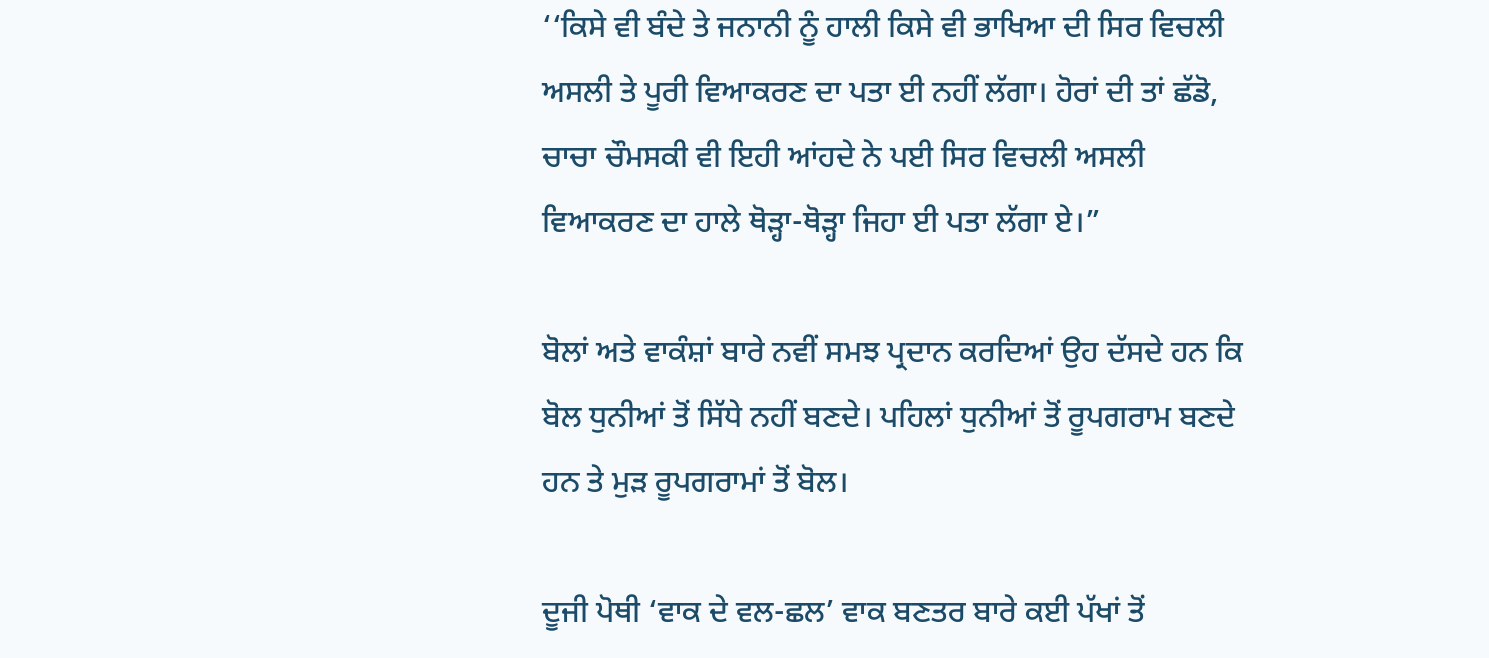‘‘ਕਿਸੇ ਵੀ ਬੰਦੇ ਤੇ ਜਨਾਨੀ ਨੂੰ ਹਾਲੀ ਕਿਸੇ ਵੀ ਭਾਖਿਆ ਦੀ ਸਿਰ ਵਿਚਲੀ ਅਸਲੀ ਤੇ ਪੂਰੀ ਵਿਆਕਰਣ ਦਾ ਪਤਾ ਈ ਨਹੀਂ ਲੱਗਾ। ਹੋਰਾਂ ਦੀ ਤਾਂ ਛੱਡੋ, ਚਾਚਾ ਚੌਮਸਕੀ ਵੀ ਇਹੀ ਆਂਹਦੇ ਨੇ ਪਈ ਸਿਰ ਵਿਚਲੀ ਅਸਲੀ ਵਿਆਕਰਣ ਦਾ ਹਾਲੇ ਥੋੜ੍ਹਾ-ਥੋੜ੍ਹਾ ਜਿਹਾ ਈ ਪਤਾ ਲੱਗਾ ਏ।”

ਬੋਲਾਂ ਅਤੇ ਵਾਕੰਸ਼ਾਂ ਬਾਰੇ ਨਵੀਂ ਸਮਝ ਪ੍ਰਦਾਨ ਕਰਦਿਆਂ ਉਹ ਦੱਸਦੇ ਹਨ ਕਿ ਬੋਲ ਧੁਨੀਆਂ ਤੋਂ ਸਿੱਧੇ ਨਹੀਂ ਬਣਦੇ। ਪਹਿਲਾਂ ਧੁਨੀਆਂ ਤੋਂ ਰੂਪਗਰਾਮ ਬਣਦੇ ਹਨ ਤੇ ਮੁੜ ਰੂਪਗਰਾਮਾਂ ਤੋਂ ਬੋਲ।

ਦੂਜੀ ਪੋਥੀ ‘ਵਾਕ ਦੇ ਵਲ-ਛਲ’ ਵਾਕ ਬਣਤਰ ਬਾਰੇ ਕਈ ਪੱਖਾਂ ਤੋਂ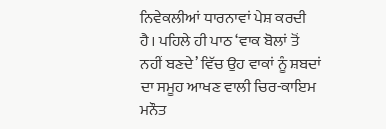ਨਿਵੇਕਲੀਆਂ ਧਾਰਨਾਵਾਂ ਪੇਸ਼ ਕਰਦੀ ਹੈ। ਪਹਿਲੇ ਹੀ ਪਾਠ ‘ਵਾਕ ਬੋਲਾਂ ਤੋਂ ਨਹੀਂ ਬਣਦੇ’ ਵਿੱਚ ਉਹ ਵਾਕਾਂ ਨੂੰ ਸ਼ਬਦਾਂ ਦਾ ਸਮੂਹ ਆਖਣ ਵਾਲੀ ਚਿਰ-ਕਾਇਮ ਮਨੌਤ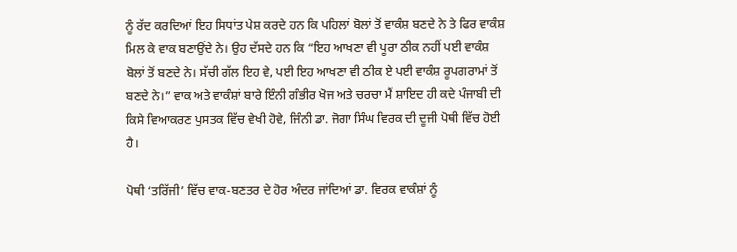ਨੂੰ ਰੱਦ ਕਰਦਿਆਂ ਇਹ ਸਿਧਾਂਤ ਪੇਸ਼ ਕਰਦੇ ਹਨ ਕਿ ਪਹਿਲਾਂ ਬੋਲਾਂ ਤੋਂ ਵਾਕੰਸ਼ ਬਣਦੇ ਨੇ ਤੇ ਫਿਰ ਵਾਕੰਸ਼ ਮਿਲ ਕੇ ਵਾਕ ਬਣਾਉਂਦੇ ਨੇ। ਉਹ ਦੱਸਦੇ ਹਨ ਕਿ “ਇਹ ਆਖਣਾ ਵੀ ਪੂਰਾ ਠੀਕ ਨਹੀਂ ਪਈ ਵਾਕੰਸ਼ ਬੋਲਾਂ ਤੋਂ ਬਣਦੇ ਨੇ। ਸੱਚੀ ਗੱਲ ਇਹ ਵੇ, ਪਈ ਇਹ ਆਖਣਾ ਵੀ ਠੀਕ ਏ ਪਈ ਵਾਕੰਸ਼ ਰੂਪਗਰਾਮਾਂ ਤੋਂ ਬਣਦੇ ਨੇ।” ਵਾਕ ਅਤੇ ਵਾਕੰਸ਼ਾਂ ਬਾਰੇ ਇੰਨੀ ਗੰਭੀਰ ਖੋਜ ਅਤੇ ਚਰਚਾ ਮੈਂ ਸ਼ਾਇਦ ਹੀ ਕਦੇ ਪੰਜਾਬੀ ਦੀ ਕਿਸੇ ਵਿਆਕਰਣ ਪੁਸਤਕ ਵਿੱਚ ਵੇਖੀ ਹੋਵੇ, ਜਿੰਨੀ ਡਾ. ਜੋਗਾ ਸਿੰਘ ਵਿਰਕ ਦੀ ਦੂਜੀ ਪੋਥੀ ਵਿੱਚ ਹੋਈ ਹੈ।

ਪੋਥੀ ‘ਤਰਿੱਜੀ’ ਵਿੱਚ ਵਾਕ-ਬਣਤਰ ਦੇ ਹੋਰ ਅੰਦਰ ਜਾਂਦਿਆਂ ਡਾ. ਵਿਰਕ ਵਾਕੰਸ਼ਾਂ ਨੂੰ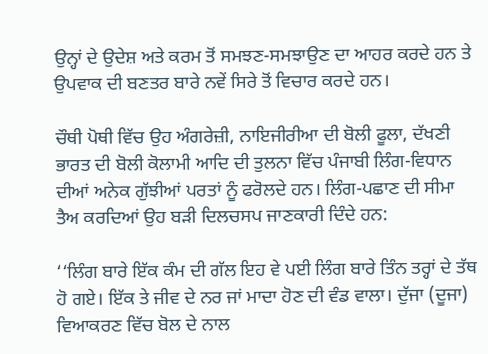ਉਨ੍ਹਾਂ ਦੇ ਉਦੇਸ਼ ਅਤੇ ਕਰਮ ਤੋਂ ਸਮਝਣ-ਸਮਝਾਉਣ ਦਾ ਆਹਰ ਕਰਦੇ ਹਨ ਤੇ ਉਪਵਾਕ ਦੀ ਬਣਤਰ ਬਾਰੇ ਨਵੇਂ ਸਿਰੇ ਤੋਂ ਵਿਚਾਰ ਕਰਦੇ ਹਨ।

ਚੌਥੀ ਪੋਥੀ ਵਿੱਚ ਉਹ ਅੰਗਰੇਜ਼ੀ, ਨਾਇਜੀਰੀਆ ਦੀ ਬੋਲੀ ਫੂਲਾ, ਦੱਖਣੀ ਭਾਰਤ ਦੀ ਬੋਲੀ ਕੋਲਾਮੀ ਆਦਿ ਦੀ ਤੁਲਨਾ ਵਿੱਚ ਪੰਜਾਬੀ ਲਿੰਗ-ਵਿਧਾਨ ਦੀਆਂ ਅਨੇਕ ਗੁੱਝੀਆਂ ਪਰਤਾਂ ਨੂੰ ਫਰੋਲਦੇ ਹਨ। ਲਿੰਗ-ਪਛਾਣ ਦੀ ਸੀਮਾ ਤੈਅ ਕਰਦਿਆਂ ਉਹ ਬੜੀ ਦਿਲਚਸਪ ਜਾਣਕਾਰੀ ਦਿੰਦੇ ਹਨ:

‘‘ਲਿੰਗ ਬਾਰੇ ਇੱਕ ਕੰਮ ਦੀ ਗੱਲ ਇਹ ਵੇ ਪਈ ਲਿੰਗ ਬਾਰੇ ਤਿੰਨ ਤਰ੍ਹਾਂ ਦੇ ਤੱਥ ਹੋ ਗਏ। ਇੱਕ ਤੇ ਜੀਵ ਦੇ ਨਰ ਜਾਂ ਮਾਦਾ ਹੋਣ ਦੀ ਵੰਡ ਵਾਲਾ। ਦੁੱਜਾ (ਦੂਜਾ) ਵਿਆਕਰਣ ਵਿੱਚ ਬੋਲ ਦੇ ਨਾਲ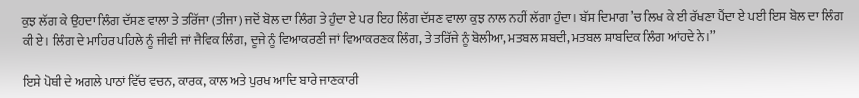ਕੁਝ ਲੱਗ ਕੇ ਉਹਦਾ ਲਿੰਗ ਦੱਸਣ ਵਾਲਾ ਤੇ ਤਰਿੱਜਾ (ਤੀਜਾ) ਜਦੋਂ ਬੋਲ ਦਾ ਲਿੰਗ ਤੇ ਹੁੰਦਾ ਏ ਪਰ ਇਹ ਲਿੰਗ ਦੱਸਣ ਵਾਲਾ ਕੁਝ ਨਾਲ ਨਹੀਂ ਲੱਗਾ ਹੁੰਦਾ। ਬੱਸ ਦਿਮਾਗ ’ਚ ਲਿਖ ਕੇ ਈ ਰੱਖਣਾ ਪੈਂਦਾ ਏ ਪਈ ਇਸ ਬੋਲ ਦਾ ਲਿੰਗ ਕੀ ਏ। ਲਿੰਗ ਦੇ ਮਾਹਿਰ ਪਹਿਲੇ ਨੂੰ ਜੀਵੀ ਜਾਂ ਜੈਵਿਕ ਲਿੰਗ, ਦੂਜੇ ਨੂੰ ਵਿਆਕਰਣੀ ਜਾਂ ਵਿਆਕਰਣਕ ਲਿੰਗ, ਤੇ ਤਰਿੱਜੇ ਨੂੰ ਬੋਲੀਆ, ਮਤਬਲ ਸ਼ਬਦੀ, ਮਤਬਲ ਸ਼ਾਬਦਿਕ ਲਿੰਗ ਆਂਹਦੇ ਨੇ।’’

ਇਸੇ ਪੋਥੀ ਦੇ ਅਗਲੇ ਪਾਠਾਂ ਵਿੱਚ ਵਚਨ, ਕਾਰਕ, ਕਾਲ ਅਤੇ ਪੁਰਖ ਆਦਿ ਬਾਰੇ ਜਾਣਕਾਰੀ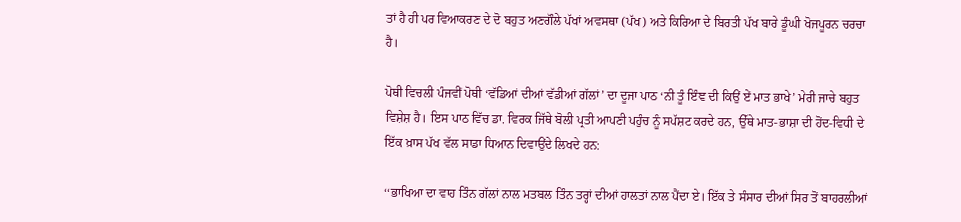ਤਾਂ ਹੈ ਹੀ ਪਰ ਵਿਆਕਰਣ ਦੇ ਦੋ ਬਹੁਤ ਅਣਗੌਲੇ ਪੱਖਾਂ ਅਵਸਥਾ (ਪੱਖ) ਅਤੇ ਕਿਰਿਆ ਦੇ ਬਿਰਤੀ ਪੱਖ ਬਾਰੇ ਡੂੰਘੀ ਖੋਜਪੂਰਨ ਚਰਚਾ ਹੈ।

ਪੋਥੀ ਵਿਚਲੀ ਪੰਜਵੀਂ ਪੋਥੀ ‘ਵੱਡਿਆਂ ਦੀਆਂ ਵੱਡੀਆਂ ਗੱਲਾਂ’ ਦਾ ਦੂਜਾ ਪਾਠ ‘ਨੀ ਤੂੰ ਇੰਞ ਦੀ ਕਿਉਂ ਏਂ ਮਾਤ ਭਾਖੇ’ ਮੇਰੀ ਜਾਚੇ ਬਹੁਤ ਵਿਸ਼ੇਸ਼ ਹੈ। ਇਸ ਪਾਠ ਵਿੱਚ ਡਾ. ਵਿਰਕ ਜਿੱਥੇ ਬੋਲੀ ਪ੍ਰਤੀ ਆਪਣੀ ਪਹੁੰਚ ਨੂੰ ਸਪੱਸ਼ਟ ਕਰਦੇ ਹਨ, ਉੱਥੇ ਮਾਤ-ਭਾਸ਼ਾ ਦੀ ਹੋਂਦ-ਵਿਧੀ ਦੇ ਇੱਕ ਖ਼ਾਸ ਪੱਖ ਵੱਲ ਸਾਡਾ ਧਿਆਨ ਦਿਵਾਉਂਦੇ ਲਿਖਦੇ ਹਨ:

‘‘ਭਾਖਿਆ ਦਾ ਵਾਹ ਤਿੰਨ ਗੱਲਾਂ ਨਾਲ ਮਤਬਲ ਤਿੰਨ ਤਰ੍ਹਾਂ ਦੀਆਂ ਹਾਲਤਾਂ ਨਾਲ ਪੈਂਦਾ ਏ। ਇੱਕ ਤੇ ਸੰਸਾਰ ਦੀਆਂ ਸਿਰ ਤੋਂ ਬਾਹਰਲੀਆਂ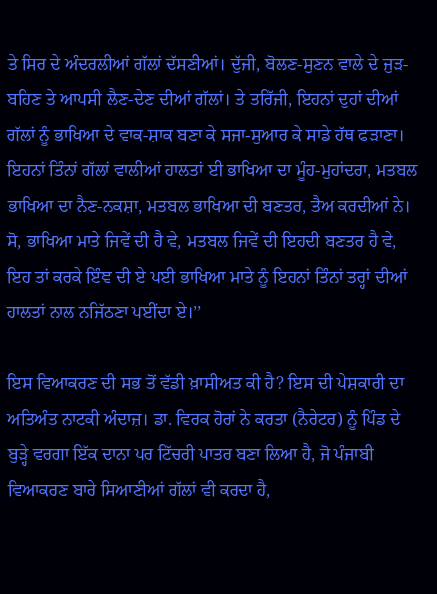ਤੇ ਸਿਰ ਦੇ ਅੰਦਰਲੀਆਂ ਗੱਲਾਂ ਦੱਸਣੀਆਂ। ਦੁੱਜੀ, ਬੋਲਣ-ਸੁਣਨ ਵਾਲੇ ਦੇ ਜੁੜ-ਬਹਿਣ ਤੇ ਆਪਸੀ ਲੈਣ-ਦੇਣ ਦੀਆਂ ਗੱਲਾਂ। ਤੇ ਤਰਿੱਜੀ, ਇਹਨਾਂ ਦੁਹਾਂ ਦੀਆਂ ਗੱਲਾਂ ਨੂੰ ਭਾਖਿਆ ਦੇ ਵਾਕ-ਸ਼ਾਕ ਬਣਾ ਕੇ ਸਜਾ-ਸੁਆਰ ਕੇ ਸਾਡੇ ਹੱਥ ਫੜਾਣਾ। ਇਹਨਾਂ ਤਿੰਨਾਂ ਗੱਲਾਂ ਵਾਲੀਆਂ ਹਾਲਤਾਂ ਈ ਭਾਖਿਆ ਦਾ ਮੂੰਹ-ਮੁਹਾਂਦਰਾ, ਮਤਬਲ ਭਾਖਿਆ ਦਾ ਨੈਣ-ਨਕਸ਼ਾ, ਮਤਬਲ ਭਾਖਿਆ ਦੀ ਬਣਤਰ, ਤੈਅ ਕਰਦੀਆਂ ਨੇ। ਸੋ, ਭਾਖਿਆ ਮਾਤੇ ਜਿਵੇਂ ਦੀ ਹੈ ਵੇ, ਮਤਬਲ ਜਿਵੇਂ ਦੀ ਇਹਦੀ ਬਣਤਰ ਹੈ ਵੇ, ਇਹ ਤਾਂ ਕਰਕੇ ਇੰਞ ਦੀ ਏ ਪਈ ਭਾਖਿਆ ਮਾਤੇ ਨੂੰ ਇਹਨਾਂ ਤਿੰਨਾਂ ਤਰ੍ਹਾਂ ਦੀਆਂ ਹਾਲਤਾਂ ਨਾਲ ਨਜਿੱਠਣਾ ਪਈਂਦਾ ਏ।’’

ਇਸ ਵਿਆਕਰਣ ਦੀ ਸਭ ਤੋਂ ਵੱਡੀ ਖ਼ਾਸੀਅਤ ਕੀ ਹੈ? ਇਸ ਦੀ ਪੇਸ਼ਕਾਰੀ ਦਾ ਅਤਿਅੰਤ ਨਾਟਕੀ ਅੰਦਾਜ਼। ਡਾ. ਵਿਰਕ ਹੋਰਾਂ ਨੇ ਕਰਤਾ (ਨੈਰੇਟਰ) ਨੂੰ ਪਿੰਡ ਦੇ ਬੁੜ੍ਹੇ ਵਰਗਾ ਇੱਕ ਦਾਨਾ ਪਰ ਟਿੱਚਰੀ ਪਾਤਰ ਬਣਾ ਲਿਆ ਹੈ, ਜੋ ਪੰਜਾਬੀ ਵਿਆਕਰਣ ਬਾਰੇ ਸਿਆਣੀਆਂ ਗੱਲਾਂ ਵੀ ਕਰਦਾ ਹੈ,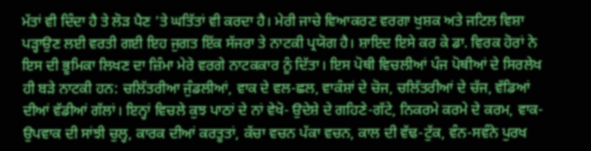ਮੱਤਾਂ ਵੀ ਦਿੰਦਾ ਹੈ ਤੇ ਲੋੜ ਪੈਣ ’ਤੇ ਘਤਿੱਤਾਂ ਵੀ ਕਰਦਾ ਹੈ। ਮੇਰੀ ਜਾਚੇ ਵਿਆਕਰਣ ਵਰਗਾ ਖੁਸ਼ਕ ਅਤੇ ਜਟਿਲ ਵਿਸ਼ਾ ਪੜ੍ਹਾਉਣ ਲਈ ਵਰਤੀ ਗਈ ਇਹ ਜੁਗਤ ਇੱਕ ਸੱਜਰਾ ਤੇ ਨਾਟਕੀ ਪ੍ਰਯੋਗ ਹੈ। ਸ਼ਾਇਦ ਇਸੇ ਕਰ ਕੇ ਡਾ. ਵਿਰਕ ਹੋਰਾਂ ਨੇ ਇਸ ਦੀ ਭੂਮਿਕਾ ਲਿਖਣ ਦਾ ਜ਼ਿੰਮਾ ਮੇਰੇ ਵਰਗੇ ਨਾਟਕਕਾਰ ਨੂੰ ਦਿੱਤਾ। ਇਸ ਪੋਥੀ ਵਿਚਲੀਆਂ ਪੰਜ ਪੋਥੀਆਂ ਦੇ ਸਿਰਲੇਖ ਹੀ ਬੜੇ ਨਾਟਕੀ ਹਨ: ਚਲਿੱਤਰੀਆ ਜੁੰਡਲੀਆਂ, ਵਾਕ ਦੇ ਵਲ-ਛਲ, ਵਾਕੰਸ਼ਾਂ ਦੇ ਚੋਜ, ਚਲਿੱਤਰੀਆਂ ਦੇ ਚੱਜ, ਵੱਡਿਆਂ ਦੀਆਂ ਵੱਡੀਆਂ ਗੱਲਾਂ। ਇਨ੍ਹਾਂ ਵਿਚਲੇ ਕੁਝ ਪਾਠਾਂ ਦੇ ਨਾਂ ਵੇਖੋ- ਉਦੇਸ਼ੇ ਦੇ ਗਹਿਣੇ-ਗੱਟੇ, ਨਿਕਰਮੇ ਕਰਮੇ ਦੇ ਕਰਮ, ਵਾਕ-ਉਪਵਾਕ ਦੀ ਸਾਂਝੀ ਚੁਲ੍ਹ, ਕਾਰਕ ਦੀਆਂ ਕਰਤੂਤਾਂ, ਕੱਚਾ ਵਚਨ ਪੱਕਾ ਵਚਨ, ਕਾਲ ਦੀ ਵੱਢ-ਟੁੱਕ, ਵੰਨ-ਸਵੰਨੇ ਪੁਰਖ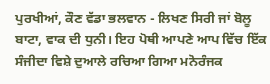ਪੁਰਖੀਆਂ, ਕੌਣ ਵੱਡਾ ਭਲਵਾਨ - ਲਿਖਣ ਸਿਰੀ ਜਾਂ ਬੋਲੂ ਬਾਟਾ, ਵਾਕ ਦੀ ਧੁਨੀ। ਇਹ ਪੋਥੀ ਆਪਣੇ ਆਪ ਵਿੱਚ ਇੱਕ ਸੰਜੀਦਾ ਵਿਸ਼ੇ ਦੁਆਲੇ ਰਚਿਆ ਗਿਆ ਮਨੋਰੰਜਕ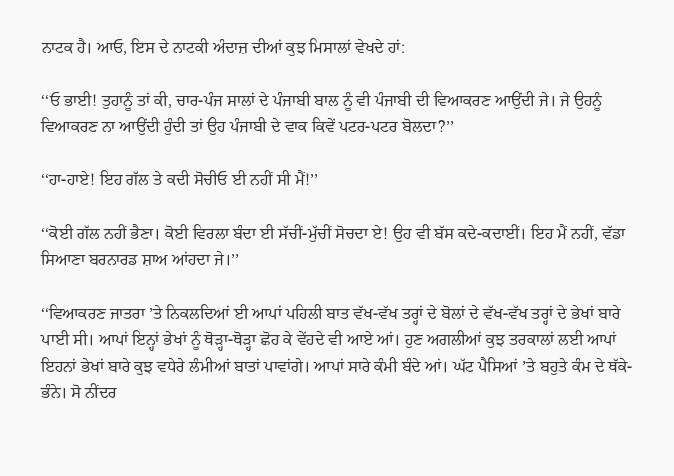ਨਾਟਕ ਹੈ। ਆਓ, ਇਸ ਦੇ ਨਾਟਕੀ ਅੰਦਾਜ਼ ਦੀਆਂ ਕੁਝ ਮਿਸਾਲਾਂ ਵੇਖਦੇ ਹਾਂ:

‘‘ਓ ਭਾਈ! ਤੁਹਾਨੂੰ ਤਾਂ ਕੀ, ਚਾਰ-ਪੰਜ ਸਾਲਾਂ ਦੇ ਪੰਜਾਬੀ ਬਾਲ ਨੂੰ ਵੀ ਪੰਜਾਬੀ ਦੀ ਵਿਆਕਰਣ ਆਉਂਦੀ ਜੇ। ਜੇ ਉਹਨੂੰ ਵਿਆਕਰਣ ਨਾ ਆਉਂਦੀ ਹੁੰਦੀ ਤਾਂ ਉਹ ਪੰਜਾਬੀ ਦੇ ਵਾਕ ਕਿਵੇਂ ਪਟਰ-ਪਟਰ ਬੋਲਦਾ?’’

‘‘ਹਾ-ਹਾਏ! ਇਹ ਗੱਲ ਤੇ ਕਦੀ ਸੋਚੀਓ ਈ ਨਹੀਂ ਸੀ ਮੈਂ!’’

‘‘ਕੋਈ ਗੱਲ ਨਹੀਂ ਭੈਣਾ। ਕੋਈ ਵਿਰਲਾ ਬੰਦਾ ਈ ਸੱਚੀਂ-ਮੁੱਚੀਂ ਸੋਚਦਾ ਏ! ਉਹ ਵੀ ਬੱਸ ਕਦੇ-ਕਦਾਈਂ। ਇਹ ਮੈਂ ਨਹੀਂ, ਵੱਡਾ ਸਿਆਣਾ ਬਰਨਾਰਡ ਸ਼ਾਅ ਆਂਹਦਾ ਜੇ।’’

‘‘ਵਿਆਕਰਣ ਜਾਤਰਾ ’ਤੇ ਨਿਕਲਦਿਆਂ ਈ ਆਪਾਂ ਪਹਿਲੀ ਬਾਤ ਵੱਖ-ਵੱਖ ਤਰ੍ਹਾਂ ਦੇ ਬੋਲਾਂ ਦੇ ਵੱਖ-ਵੱਖ ਤਰ੍ਹਾਂ ਦੇ ਭੇਖਾਂ ਬਾਰੇ ਪਾਈ ਸੀ। ਆਪਾਂ ਇਨ੍ਹਾਂ ਭੇਖਾਂ ਨੂੰ ਥੋੜ੍ਹਾ-ਥੋੜ੍ਹਾ ਛੋਹ ਕੇ ਵੇਂਹਦੇ ਵੀ ਆਏ ਆਂ। ਹੁਣ ਅਗਲੀਆਂ ਕੁਝ ਤਰਕਾਲਾਂ ਲਈ ਆਪਾਂ ਇਹਨਾਂ ਭੇਖਾਂ ਬਾਰੇ ਕੁਝ ਵਧੇਰੇ ਲੰਮੀਆਂ ਬਾਤਾਂ ਪਾਵਾਂਗੇ। ਆਪਾਂ ਸਾਰੇ ਕੰਮੀ ਬੰਦੇ ਆਂ। ਘੱਟ ਪੈਸਿਆਂ ’ਤੇ ਬਹੁਤੇ ਕੰਮ ਦੇ ਥੱਕੇ-ਭੰਨੇ। ਸੋ ਨੀਂਦਰ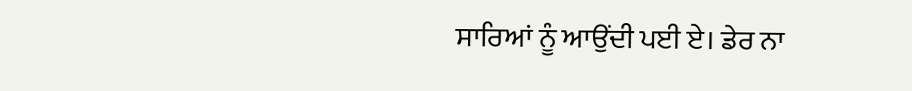ਸਾਰਿਆਂ ਨੂੰ ਆਉਂਦੀ ਪਈ ਏ। ਡੇਰ ਨਾ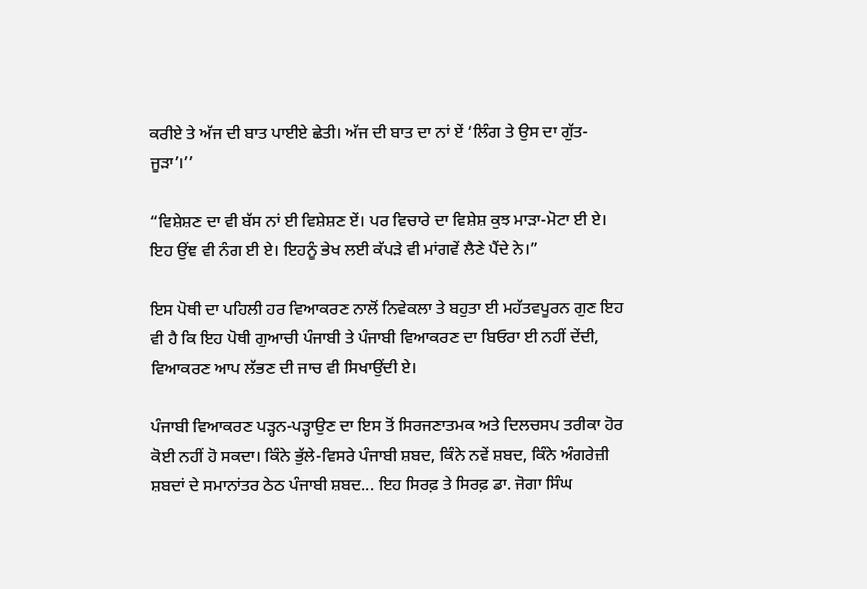ਕਰੀਏ ਤੇ ਅੱਜ ਦੀ ਬਾਤ ਪਾਈਏ ਛੇਤੀ। ਅੱਜ ਦੀ ਬਾਤ ਦਾ ਨਾਂ ਏਂ ‘ਲਿੰਗ ਤੇ ਉਸ ਦਾ ਗੁੱਤ-ਜੂੜਾ’।’’

“ਵਿਸ਼ੇਸ਼ਣ ਦਾ ਵੀ ਬੱਸ ਨਾਂ ਈ ਵਿਸ਼ੇਸ਼ਣ ਏਂ। ਪਰ ਵਿਚਾਰੇ ਦਾ ਵਿਸ਼ੇਸ਼ ਕੁਝ ਮਾੜਾ-ਮੋਟਾ ਈ ਏ। ਇਹ ਉਂਞ ਵੀ ਨੰਗ ਈ ਏ। ਇਹਨੂੰ ਭੇਖ ਲਈ ਕੱਪੜੇ ਵੀ ਮਾਂਗਵੇਂ ਲੈਣੇ ਪੈਂਦੇ ਨੇ।”

ਇਸ ਪੋਥੀ ਦਾ ਪਹਿਲੀ ਹਰ ਵਿਆਕਰਣ ਨਾਲੋਂ ਨਿਵੇਕਲਾ ਤੇ ਬਹੁਤਾ ਈ ਮਹੱਤਵਪੂਰਨ ਗੁਣ ਇਹ ਵੀ ਹੈ ਕਿ ਇਹ ਪੋਥੀ ਗੁਆਚੀ ਪੰਜਾਬੀ ਤੇ ਪੰਜਾਬੀ ਵਿਆਕਰਣ ਦਾ ਬਿਓਰਾ ਈ ਨਹੀਂ ਦੇਂਦੀ, ਵਿਆਕਰਣ ਆਪ ਲੱਭਣ ਦੀ ਜਾਚ ਵੀ ਸਿਖਾਉਂਦੀ ਏ।

ਪੰਜਾਬੀ ਵਿਆਕਰਣ ਪੜ੍ਹਨ-ਪੜ੍ਹਾਉਣ ਦਾ ਇਸ ਤੋਂ ਸਿਰਜਣਾਤਮਕ ਅਤੇ ਦਿਲਚਸਪ ਤਰੀਕਾ ਹੋਰ ਕੋਈ ਨਹੀਂ ਹੋ ਸਕਦਾ। ਕਿੰਨੇ ਭੁੱਲੇ-ਵਿਸਰੇ ਪੰਜਾਬੀ ਸ਼ਬਦ, ਕਿੰਨੇ ਨਵੇਂ ਸ਼ਬਦ, ਕਿੰਨੇ ਅੰਗਰੇਜ਼ੀ ਸ਼ਬਦਾਂ ਦੇ ਸਮਾਨਾਂਤਰ ਠੇਠ ਪੰਜਾਬੀ ਸ਼ਬਦ... ਇਹ ਸਿਰਫ਼ ਤੇ ਸਿਰਫ਼ ਡਾ. ਜੋਗਾ ਸਿੰਘ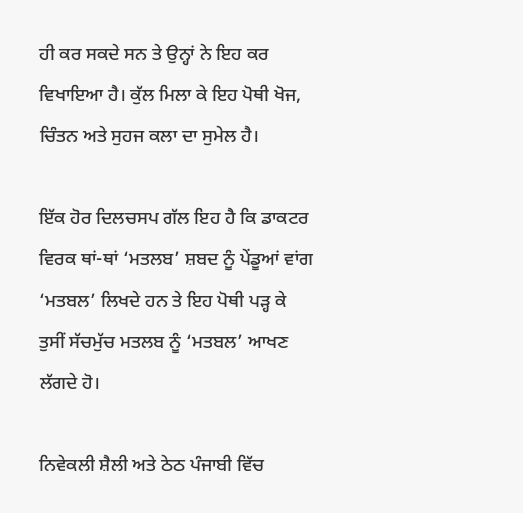ਹੀ ਕਰ ਸਕਦੇ ਸਨ ਤੇ ਉਨ੍ਹਾਂ ਨੇ ਇਹ ਕਰ ਵਿਖਾਇਆ ਹੈ। ਕੁੱਲ ਮਿਲਾ ਕੇ ਇਹ ਪੋਥੀ ਖੋਜ, ਚਿੰਤਨ ਅਤੇ ਸੁਹਜ ਕਲਾ ਦਾ ਸੁਮੇਲ ਹੈ।

ਇੱਕ ਹੋਰ ਦਿਲਚਸਪ ਗੱਲ ਇਹ ਹੈ ਕਿ ਡਾਕਟਰ ਵਿਰਕ ਥਾਂ-ਥਾਂ ‘ਮਤਲਬ’ ਸ਼ਬਦ ਨੂੰ ਪੇਂਡੂਆਂ ਵਾਂਗ ‘ਮਤਬਲ’ ਲਿਖਦੇ ਹਨ ਤੇ ਇਹ ਪੋਥੀ ਪੜ੍ਹ ਕੇ ਤੁਸੀਂ ਸੱਚਮੁੱਚ ਮਤਲਬ ਨੂੰ ‘ਮਤਬਲ’ ਆਖਣ ਲੱਗਦੇ ਹੋ।

ਨਿਵੇਕਲੀ ਸ਼ੈਲੀ ਅਤੇ ਠੇਠ ਪੰਜਾਬੀ ਵਿੱਚ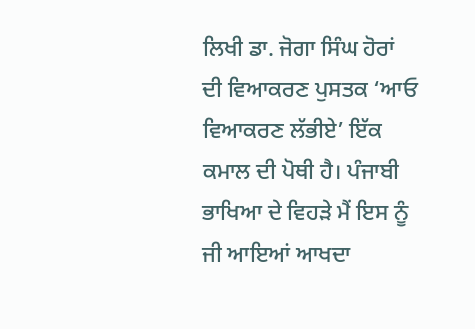ਲਿਖੀ ਡਾ. ਜੋਗਾ ਸਿੰਘ ਹੋਰਾਂ ਦੀ ਵਿਆਕਰਣ ਪੁਸਤਕ ‘ਆਓ ਵਿਆਕਰਣ ਲੱਭੀਏ’ ਇੱਕ ਕਮਾਲ ਦੀ ਪੋਥੀ ਹੈ। ਪੰਜਾਬੀ ਭਾਖਿਆ ਦੇ ਵਿਹੜੇ ਮੈਂ ਇਸ ਨੂੰ ਜੀ ਆਇਆਂ ਆਖਦਾ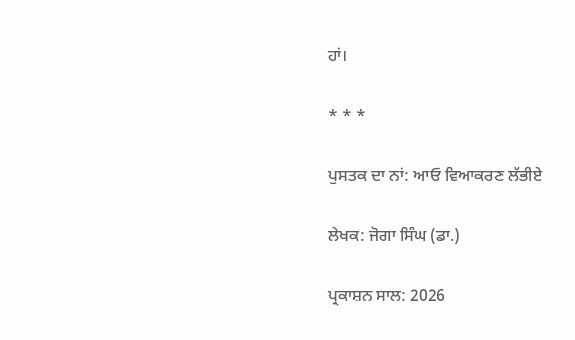ਹਾਂ।

* * *

ਪੁਸਤਕ ਦਾ ਨਾਂ: ਆਓ ਵਿਆਕਰਣ ਲੱਭੀਏ

ਲੇਖਕ: ਜੋਗਾ ਸਿੰਘ (ਡਾ.)

ਪ੍ਰਕਾਸ਼ਨ ਸਾਲ: 2026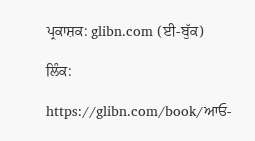ਪ੍ਰਕਾਸ਼ਕ: glibn.com (ਈ-ਬੁੱਕ)

ਲਿੰਕ:

https://glibn.com/book/ਆਓ-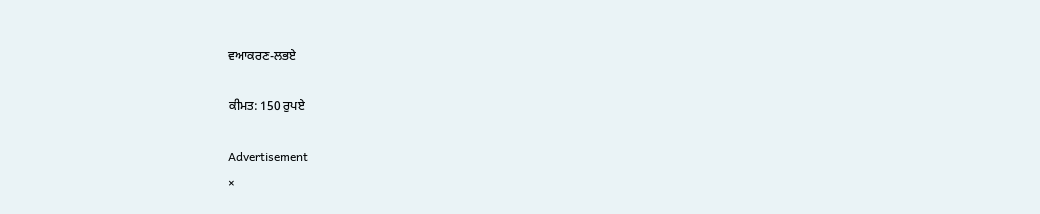ਵਆਕਰਣ-ਲਭਏ

ਕੀਮਤ: 150 ਰੁਪਏ

Advertisement
×